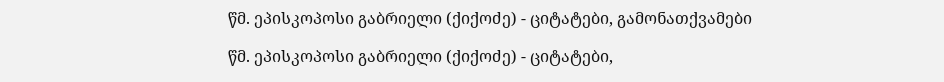წმ. ეპისკოპოსი გაბრიელი (ქიქოძე) - ციტატები, გამონათქვამები

წმ. ეპისკოპოსი გაბრიელი (ქიქოძე) - ციტატები,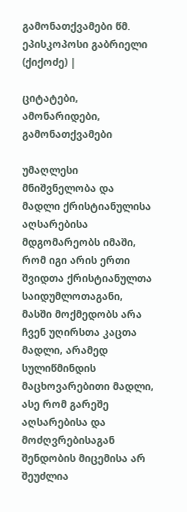გამონათქვამები წმ. ეპისკოპოსი გაბრიელი (ქიქოძე) |

ციტატები, ამონარიდები, გამონათქვამები

უმაღლესი მნიშვნელობა და მადლი ქრისტიანულისა აღსარებისა მდგომარეობს იმაში, რომ იგი არის ერთი შვიდთა ქრისტიანულთა საიდუმლოთაგანი, მასში მოქმედობს არა ჩვენ უღირსთა კაცთა მადლი, არამედ სულიწმინდის მაცხოვარებითი მადლი, ასე რომ გარეშე აღსარებისა და მოძღვრებისაგან შენდობის მიცემისა არ შეუძლია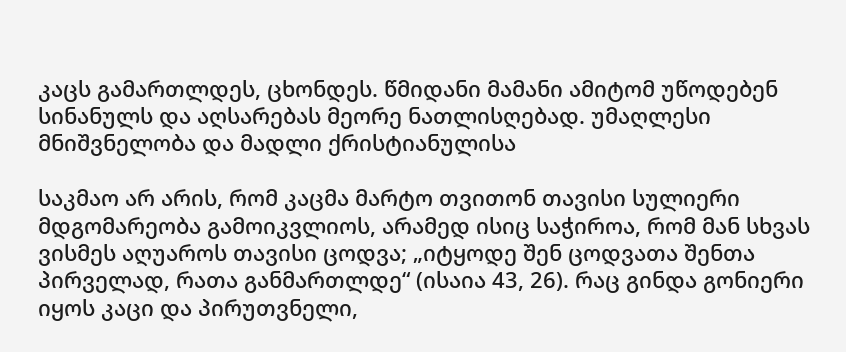კაცს გამართლდეს, ცხონდეს. წმიდანი მამანი ამიტომ უწოდებენ სინანულს და აღსარებას მეორე ნათლისღებად. უმაღლესი მნიშვნელობა და მადლი ქრისტიანულისა

საკმაო არ არის, რომ კაცმა მარტო თვითონ თავისი სულიერი მდგომარეობა გამოიკვლიოს, არამედ ისიც საჭიროა, რომ მან სხვას ვისმეს აღუაროს თავისი ცოდვა; „იტყოდე შენ ცოდვათა შენთა პირველად, რათა განმართლდე“ (ისაია 43, 26). რაც გინდა გონიერი იყოს კაცი და პირუთვნელი,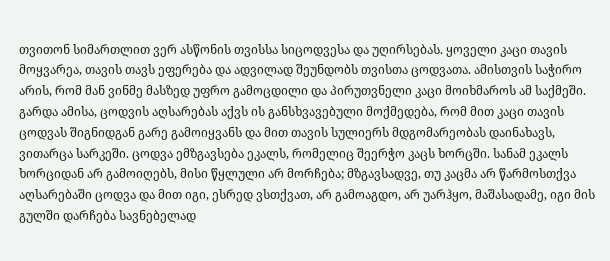თვითონ სიმართლით ვერ ასწონის თვისსა სიცოდვესა და უღირსებას. ყოველი კაცი თავის მოყვარეა, თავის თავს ეფერება და ადვილად შეუნდობს თვისთა ცოდვათა. ამისთვის საჭირო არის, რომ მან ვინმე მასზედ უფრო გამოცდილი და პირუთვნელი კაცი მოიხმაროს ამ საქმეში. გარდა ამისა, ცოდვის აღსარებას აქვს ის განსხვავებული მოქმედება, რომ მით კაცი თავის ცოდვას შიგნიდგან გარე გამოიყვანს და მით თავის სულიერს მდგომარეობას დაინახავს, ვითარცა სარკეში. ცოდვა ემზგავსება ეკალს, რომელიც შეერჭო კაცს ხორცში. სანამ ეკალს ხორციდან არ გამოიღებს, მისი წყლული არ მორჩება; მზგავსადვე, თუ კაცმა არ წარმოსთქვა აღსარებაში ცოდვა და მით იგი, ესრედ ვსთქვათ, არ გამოაგდო, არ უარჰყო, მაშასადამე, იგი მის გულში დარჩება სავნებელად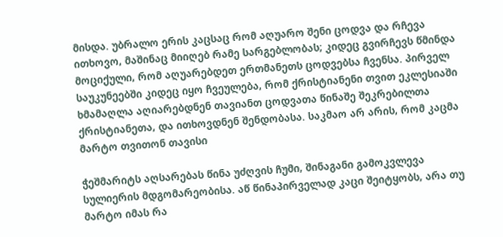მისდა. უბრალო ერის კაცსაც რომ აღუარო შენი ცოდვა და რჩევა ითხოვო, მაშინაც მიიღებ რამე სარგებლობას; კიდეც გვირჩევს წმინდა მოციქული, რომ აღუარებდეთ ერთმანეთს ცოდვებსა ჩვენსა. პირველ საუკუნეებში კიდეც იყო ჩვეულება, რომ ქრისტიანენი თვით ეკლესიაში ხმამაღლა აღიარებდნენ თავიანთ ცოდვათა წინაშე შეკრებილთა ქრისტიანეთა, და ითხოვდნენ შენდობასა. საკმაო არ არის, რომ კაცმა მარტო თვითონ თავისი

ჭეშმარიტს აღსარებას წინა უძღვის ჩუმი, შინაგანი გამოკვლევა სულიერის მდგომარეობისა. აწ წინაპირველად კაცი შეიტყობს, არა თუ მარტო იმას რა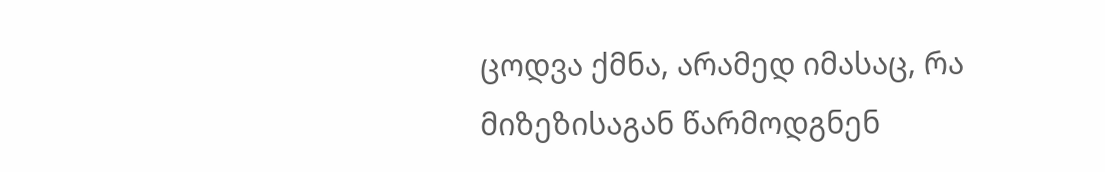ცოდვა ქმნა, არამედ იმასაც, რა მიზეზისაგან წარმოდგნენ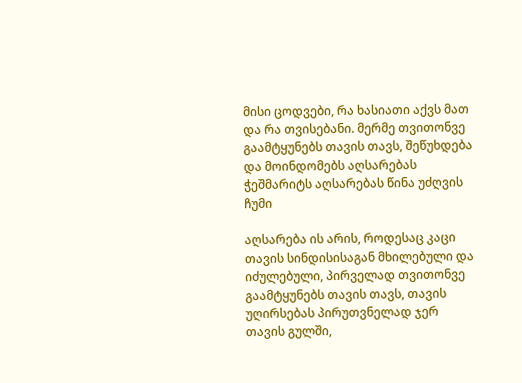მისი ცოდვები, რა ხასიათი აქვს მათ და რა თვისებანი. მერმე თვითონვე გაამტყუნებს თავის თავს, შეწუხდება და მოინდომებს აღსარებას ჭეშმარიტს აღსარებას წინა უძღვის ჩუმი

აღსარება ის არის, როდესაც კაცი თავის სინდისისაგან მხილებული და იძულებული, პირველად თვითონვე გაამტყუნებს თავის თავს, თავის უღირსებას პირუთვნელად ჯერ თავის გულში,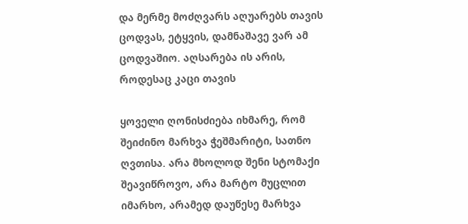და მერმე მოძღვარს აღუარებს თავის ცოდვას, ეტყვის, დამნაშავე ვარ ამ ცოდვაშიო. აღსარება ის არის, როდესაც კაცი თავის

ყოველი ღონისძიება იხმარე, რომ შეიძინო მარხვა ჭეშმარიტი, სათნო ღვთისა. არა მხოლოდ შენი სტომაქი შეავიწროვო, არა მარტო მუცლით იმარხო, არამედ დაუწესე მარხვა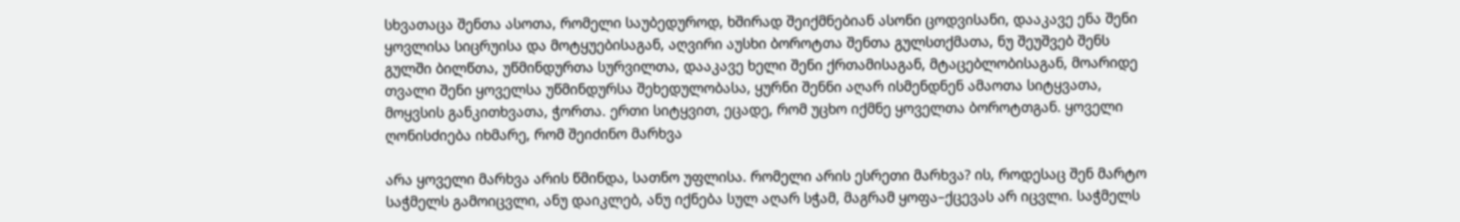სხვათაცა შენთა ასოთა, რომელი საუბედუროდ, ხშირად შეიქმნებიან ასონი ცოდვისანი, დააკავე ენა შენი ყოვლისა სიცრუისა და მოტყუებისაგან, აღვირი აუსხი ბოროტთა შენთა გულსთქმათა, ნუ შეუშვებ შენს გულში ბილწთა, უწმინდურთა სურვილთა, დააკავე ხელი შენი ქრთამისაგან, მტაცებლობისაგან, მოარიდე თვალი შენი ყოველსა უწმინდურსა შეხედულობასა, ყურნი შენნი აღარ ისმენდნენ ამაოთა სიტყვათა, მოყვსის განკითხვათა, ჭორთა. ერთი სიტყვით, ეცადე, რომ უცხო იქმნე ყოველთა ბოროტთგან. ყოველი ღონისძიება იხმარე, რომ შეიძინო მარხვა

არა ყოველი მარხვა არის წმინდა, სათნო უფლისა. რომელი არის ესრეთი მარხვა? ის, როდესაც შენ მარტო საჭმელს გამოიცვლი, ანუ დაიკლებ, ანუ იქნება სულ აღარ სჭამ, მაგრამ ყოფა–ქცევას არ იცვლი. საჭმელს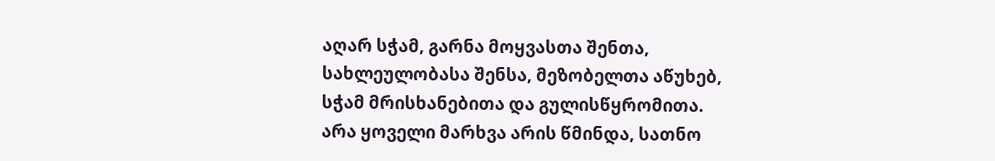აღარ სჭამ, გარნა მოყვასთა შენთა, სახლეულობასა შენსა, მეზობელთა აწუხებ, სჭამ მრისხანებითა და გულისწყრომითა. არა ყოველი მარხვა არის წმინდა, სათნო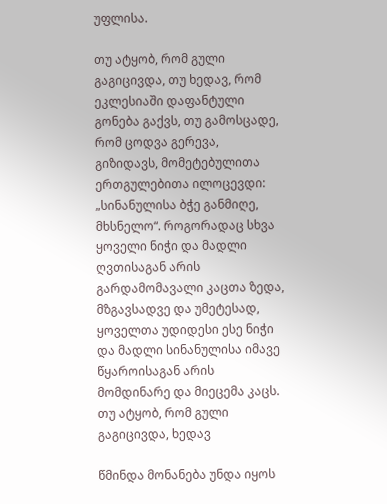უფლისა.

თუ ატყობ, რომ გული გაგიცივდა, თუ ხედავ, რომ ეკლესიაში დაფანტული გონება გაქვს, თუ გამოსცადე, რომ ცოდვა გერევა, გიზიდავს, მომეტებულითა ერთგულებითა ილოცევდი: „სინანულისა ბჭე განმიღე, მხსნელო“. როგორადაც სხვა ყოველი ნიჭი და მადლი ღვთისაგან არის გარდამომავალი კაცთა ზედა, მზგავსადვე და უმეტესად, ყოველთა უდიდესი ესე ნიჭი და მადლი სინანულისა იმავე წყაროისაგან არის მომდინარე და მიეცემა კაცს. თუ ატყობ, რომ გული გაგიცივდა, ხედავ

წმინდა მონანება უნდა იყოს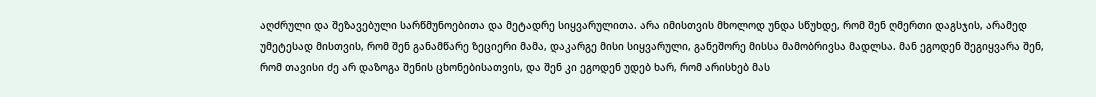აღძრული და შეზავებული სარწმუნოებითა და მეტადრე სიყვარულითა. არა იმისთვის მხოლოდ უნდა სწუხდე, რომ შენ ღმერთი დაგსჯის, არამედ უმეტესად მისთვის, რომ შენ განამწარე ზეციერი მამა, დაკარგე მისი სიყვარული, განეშორე მისსა მამობრივსა მადლსა. მან ეგოდენ შეგიყვარა შენ, რომ თავისი ძე არ დაზოგა შენის ცხონებისათვის, და შენ კი ეგოდენ უდებ ხარ, რომ არისხებ მას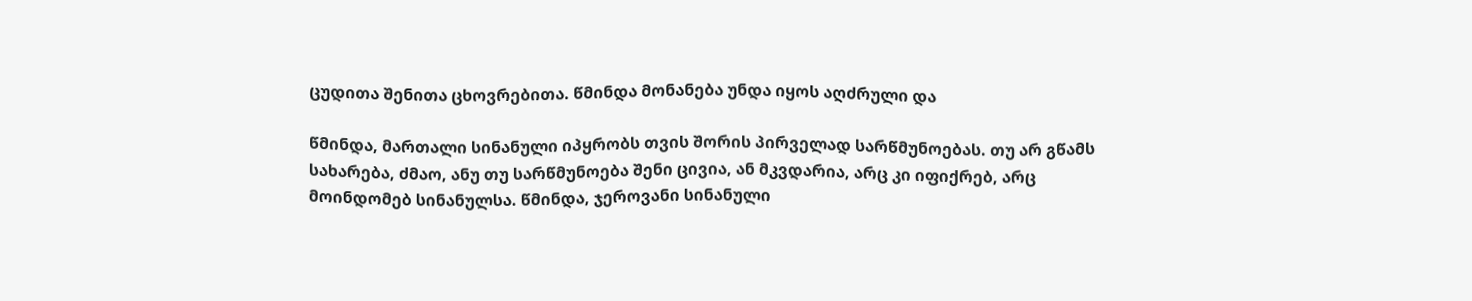ცუდითა შენითა ცხოვრებითა. წმინდა მონანება უნდა იყოს აღძრული და

წმინდა, მართალი სინანული იპყრობს თვის შორის პირველად სარწმუნოებას. თუ არ გწამს სახარება, ძმაო, ანუ თუ სარწმუნოება შენი ცივია, ან მკვდარია, არც კი იფიქრებ, არც მოინდომებ სინანულსა. წმინდა, ჯეროვანი სინანული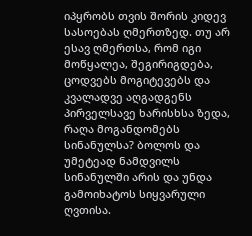იპყრობს თვის შორის კიდევ სასოებას ღმერთზედ. თუ არ ესავ ღმერთსა, რომ იგი მოწყალეა, შეგირიგდება, ცოდვებს მოგიტევებს და კვალადვე აღგადგენს პირველსავე ხარისხსა ზედა, რაღა მოგანდომებს სინანულსა? ბოლოს და უმეტეად ნამდვილს სინანულში არის და უნდა გამოიხატოს სიყვარული ღვთისა.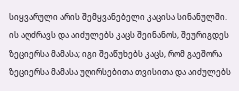სიყვარული არის შემყვანებელი კაცისა სინანულში. ის აღძრავს და აიძულებს კაცს შეინანოს, შეურიგდეს ზეციერსა მამასა; იგი შეაწუხებს კაცს, რომ გაეშორა ზეციერსა მამასა უღირსებითა თვისითა და აიძულებს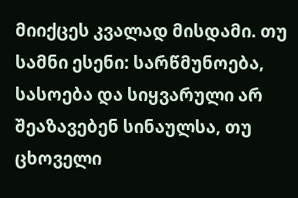მიიქცეს კვალად მისდამი. თუ სამნი ესენი: სარწმუნოება, სასოება და სიყვარული არ შეაზავებენ სინაულსა, თუ ცხოველი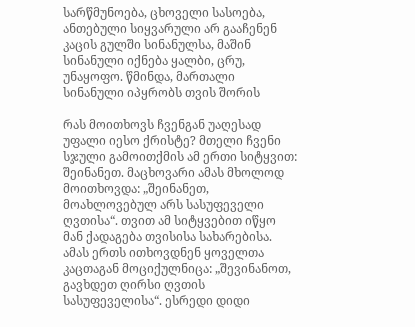სარწმუნოება, ცხოველი სასოება, ანთებული სიყვარული არ გააჩენენ კაცის გულში სინანულსა, მაშინ სინანული იქნება ყალბი, ცრუ, უნაყოფო. წმინდა, მართალი სინანული იპყრობს თვის შორის

რას მოითხოვს ჩვენგან უაღესად უფალი იესო ქრისტე? მთელი ჩვენი სჯული გამოითქმის ამ ერთი სიტყვით: შეინანეთ. მაცხოვარი ამას მხოლოდ მოითხოვდა: „შეინანეთ, მოახლოვებულ არს სასუფეველი ღვთისა“. თვით ამ სიტყვებით იწყო მან ქადაგება თვისისა სახარებისა. ამას ერთს ითხოვდნენ ყოველთა კაცთაგან მოციქულნიცა: „შევინანოთ, გავხდეთ ღირსი ღვთის სასუფეველისა“. ესრედი დიდი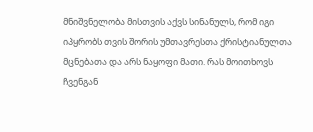მნიშვნელობა მისთვის აქვს სინანულს, რომ იგი იპყრობს თვის შორის უმთავრესთა ქრისტიანულთა მცნებათა და არს ნაყოფი მათი. რას მოითხოვს ჩვენგან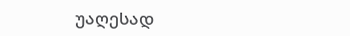უაღესად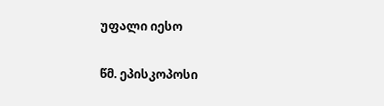უფალი იესო

წმ. ეპისკოპოსი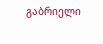გაბრიელი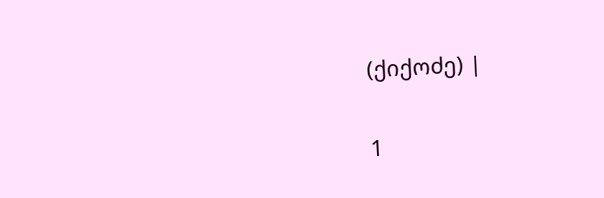(ქიქოძე) |

1